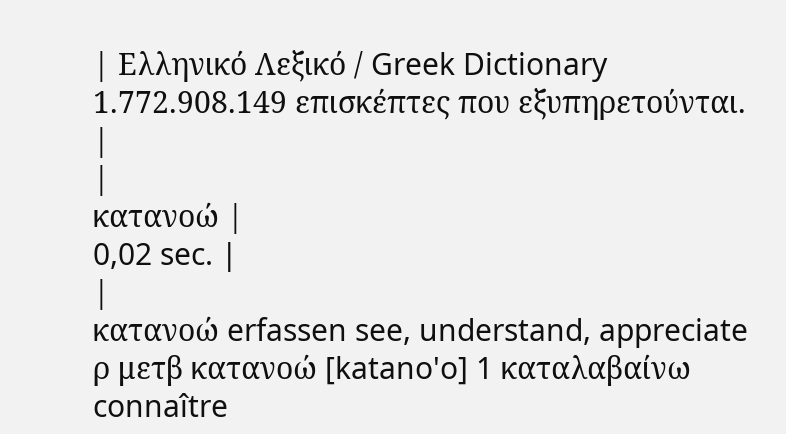| Ελληνικό Λεξικό / Greek Dictionary 1.772.908.149 επισκέπτες που εξυπηρετούνται. |
|
κατανοώ |
0,02 sec. |
|
κατανοώ erfassen see, understand, appreciate ρ μετβ κατανοώ [katano'o] 1 καταλαβαίνω connaître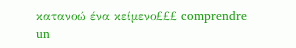κατανοώ ένα κείμενο£££ comprendre un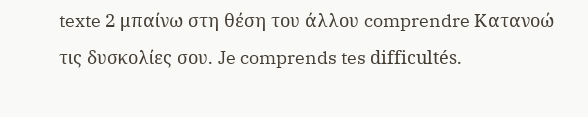texte 2 μπαίνω στη θέση του άλλου comprendre Κατανοώ τις δυσκολίες σου. Je comprends tes difficultés.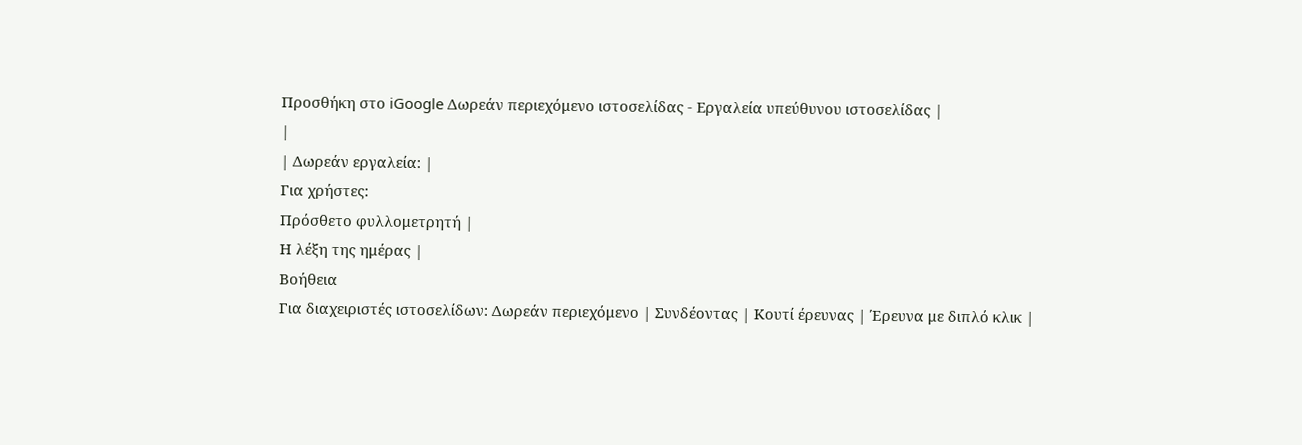Προσθήκη στο iGoogle Δωρεάν περιεχόμενο ιστοσελίδας - Εργαλεία υπεύθυνου ιστοσελίδας |
|
| Δωρεάν εργαλεία: |
Για χρήστες:
Πρόσθετο φυλλομετρητή |
Η λέξη της ημέρας |
Βοήθεια
Για διαχειριστές ιστοσελίδων: Δωρεάν περιεχόμενο | Συνδέοντας | Κουτί έρευνας | Έρευνα με διπλό κλικ |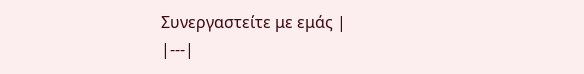Συνεργαστείτε με εμάς |
|---|